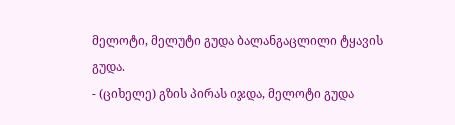მელოტი, მელუტი გუდა ბალანგაცლილი ტყავის გუდა.
- (ციხელე) გზის პირას იჯდა, მელოტი გუდა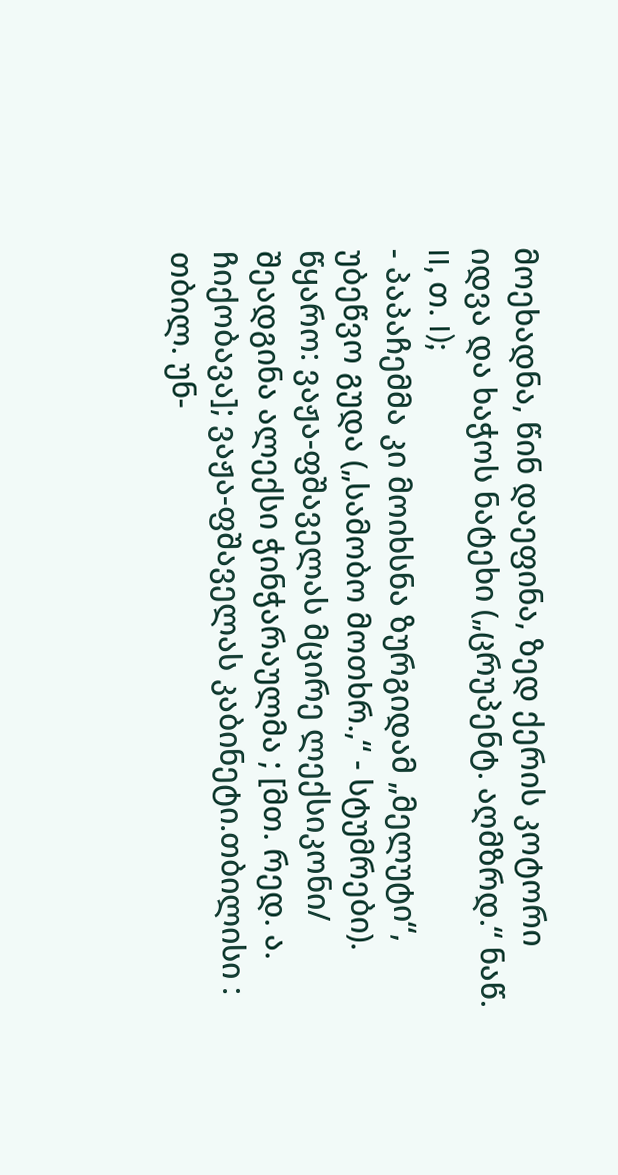მოეხადნა, წინ დაეფინა, ზედ ქერის კოტორი იდვა და ხაჭოს ნატეხი („ცრუპენტ. აღმზრდ.“ ნაწ. II, თ. I);
- პაპაჩემმა კი მოიხსნა ზურგიდამ „მელუტი“, უბეწვო გუდა („სამობო მოთხრ.,“ - სტუმრები).
წყარო: ვაჟა-ფშაველას მცირე ლექსიკონი/ შეადგინა ალექსი ჭინჭარაულმა ; [მთ. რედ. ა. ჩიქობავა]; ვაჟა-ფშაველას კაბინეტი.თბილისი : თბილ. უნ-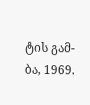ტის გამ-ბა, 1969.